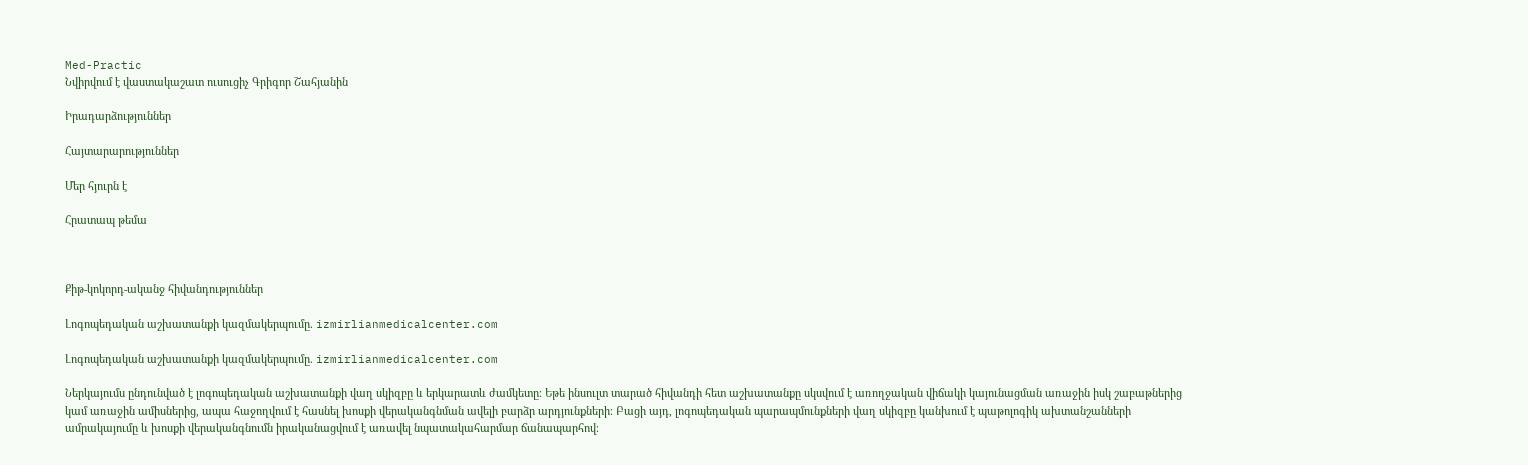Med-Practic
Նվիրվում է վաստակաշատ ուսուցիչ Գրիգոր Շահյանին

Իրադարձություններ

Հայտարարություններ

Մեր հյուրն է

Հրատապ թեմա



Քիթ-կոկորդ-ականջ հիվանդություններ

Լոգոպեդական աշխատանքի կազմակերպումը. izmirlianmedicalcenter.com

Լոգոպեդական աշխատանքի կազմակերպումը. izmirlianmedicalcenter.com

Ներկայումս ընդունված է լոգոպեդական աշխատանքի վաղ սկիզբը և երկարատև ժամկետը։ Եթե ինսուլտ տարած հիվանդի հետ աշխատանքը սկսվում է առողջական վիճակի կայունացման առաջին իսկ շաբաթներից կամ առաջին ամիսներից, ապա հաջողվում է հասնել խոսքի վերականգնման ավելի բարձր արդյունքների։ Բացի այդ, լոգոպեդական պարապմունքների վաղ սկիզբը կանխում է պաթոլոգիկ ախտանշանների ամրակայումը և խոսքի վերականգնումն իրականացվում է առավել նպատակահարմար ճանապարհով։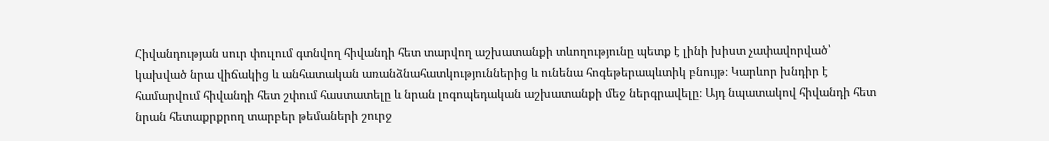Հիվանդության սուր փուլում գտնվող հիվանդի հետ տարվող աշխատանքի տևողությունը պետք է լինի խիստ չափավորված՝ կախված նրա վիճակից և անհատական առանձնահատկություններից և ունենա հոգեթերապևտիկ բնույթ։ Կարևոր խնդիր է համարվում հիվանդի հետ շփում հաստատելը և նրան լոգոպեդական աշխատանքի մեջ ներգրավելը։ Այդ նպատակով հիվանդի հետ նրան հետաքրքրող տարբեր թեմաների շուրջ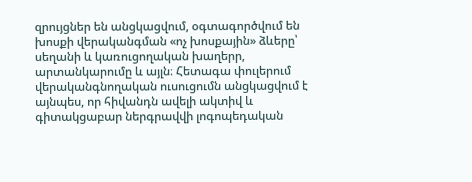զրույցներ են անցկացվում, օգտագործվում են խոսքի վերականգման «ոչ խոսքային» ձևերը՝ սեղանի և կառուցողական խաղերր, արտանկարումը և այլն։ Հետագա փուլերում վերականգնողական ուսուցումն անցկացվում է այնպես, որ հիվանդն ավելի ակտիվ և գիտակցաբար ներգրավվի լոգոպեդական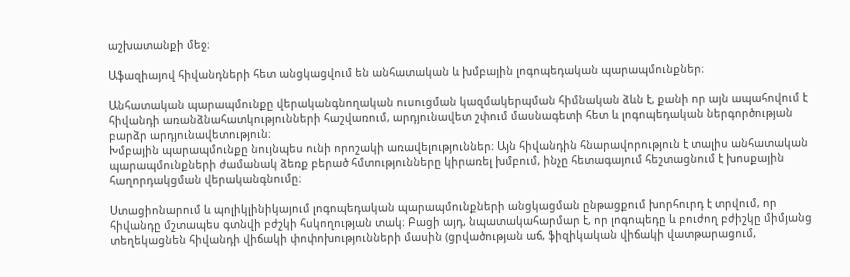աշխատանքի մեջ։

Աֆազիայով հիվանդների հետ անցկացվում են անհատական և խմբային լոգոպեդական պարապմունքներ։

Անհատական պարապմունքը վերականգնողական ուսուցման կազմակերպման հիմնական ձևն է, քանի որ այն ապահովում է հիվանդի առանձնահատկությունների հաշվառում, արդյունավետ շփում մասնագետի հետ և լոգոպեդական ներգործության բարձր արդյունավետություն։
Խմբային պարապմունքը նույնպես ունի որոշակի առավելություններ։ Այն հիվանդին հնարավորություն է տալիս անհատական պարապմունքների ժամանակ ձեռք բերած հմտությունները կիրառել խմբում, ինչը հետագայում հեշտացնում է խոսքային հաղորդակցման վերականգնումը։

Ստացիոնարում և պոլիկլինիկայում լոգոպեդական պարապմունքների անցկացման ընթացքում խորհուրդ է տրվում, որ հիվանդը մշտապես գտնվի բժշկի հսկողության տակ։ Բացի այդ, նպատակահարմար է, որ լոգոպեդը և բուժող բժիշկը միմյանց տեղեկացնեն հիվանդի վիճակի փոփոխությունների մասին (ցրվածության աճ, ֆիզիկական վիճակի վատթարացում,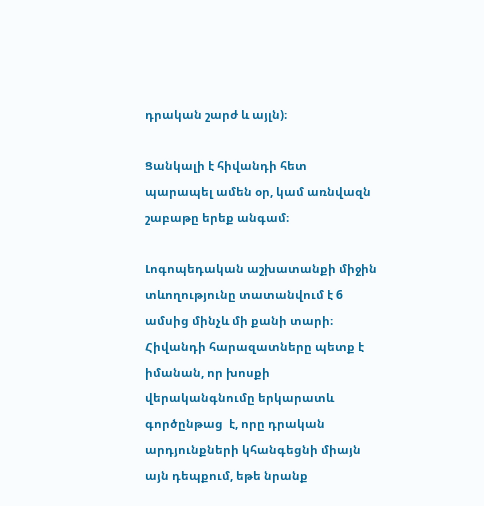դրական շարժ և այլն)։

Ցանկալի է հիվանդի հետ պարապել ամեն օր, կամ առնվազն շաբաթը երեք անգամ։

Լոգոպեդական աշխատանքի միջին տևողությունը տատանվում է 6 ամսից մինչև մի քանի տարի։ Հիվանդի հարազատները պետք է իմանան, որ խոսքի վերականգնումը երկարատև գործընթաց  է, որը դրական արդյունքների կհանգեցնի միայն այն դեպքում, եթե նրանք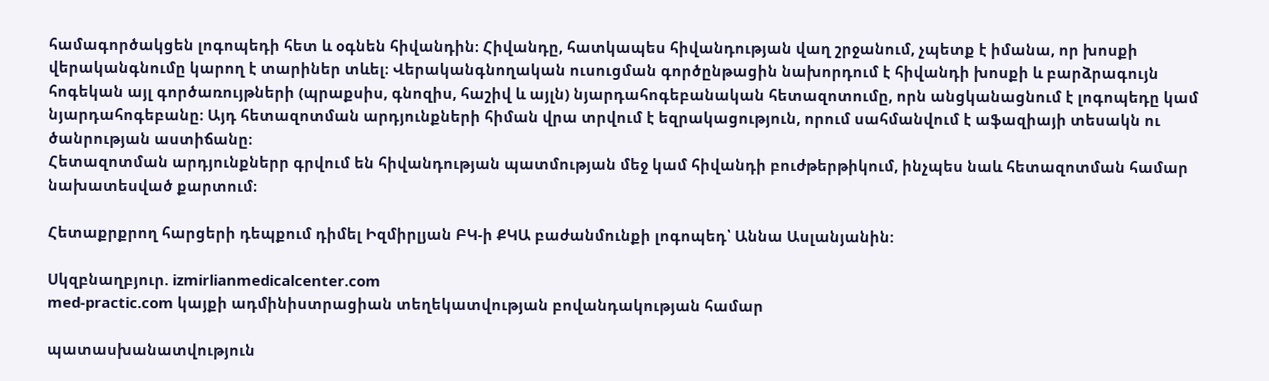համագործակցեն լոգոպեդի հետ և օգնեն հիվանդին։ Հիվանդը, հատկապես հիվանդության վաղ շրջանում, չպետք է իմանա, որ խոսքի վերականգնումը կարող է տարիներ տևել։ Վերականգնողական ուսուցման գործընթացին նախորդում է հիվանդի խոսքի և բարձրագույն հոգեկան այլ գործառույթների (պրաքսիս, գնոզիս, հաշիվ և այլն) նյարդահոգեբանական հետազոտումը, որն անցկանացնում է լոգոպեդը կամ նյարդահոգեբանը։ Այդ հետազոտման արդյունքների հիման վրա տրվում է եզրակացություն, որում սահմանվում է աֆազիայի տեսակն ու ծանրության աստիճանը։
Հետազոտման արդյունքներր գրվում են հիվանդության պատմության մեջ կամ հիվանդի բուժթերթիկում, ինչպես նաև հետազոտման համար նախատեսված քարտում։

Հետաքրքրող հարցերի դեպքում դիմել Իզմիրլյան ԲԿ-ի ՔԿԱ բաժանմունքի լոգոպեդ՝ Աննա Ասլանյանին:

Սկզբնաղբյուր. izmirlianmedicalcenter.com
med-practic.com կայքի ադմինիստրացիան տեղեկատվության բովանդակության համար

պատասխանատվություն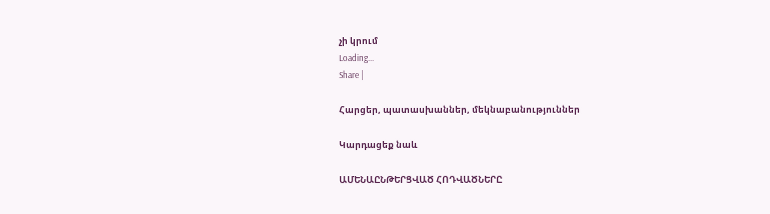չի կրում
Loading...
Share |

Հարցեր, պատասխաններ, մեկնաբանություններ

Կարդացեք նաև

ԱՄԵՆԱԸՆԹԵՐՑՎԱԾ ՀՈԴՎԱԾՆԵՐԸ